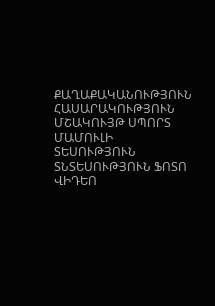ՔԱՂԱՔԱԿԱՆՈՒԹՅՈՒՆ ՀԱՍԱՐԱԿՈՒԹՅՈՒՆ ՄՇԱԿՈՒՅԹ ՍՊՈՐՏ ՄԱՄՈՒԼԻ ՏԵՍՈՒԹՅՈՒՆ ՏՆՏԵՍՈՒԹՅՈՒՆ ՖՈՏՈ ՎԻԴԵՈ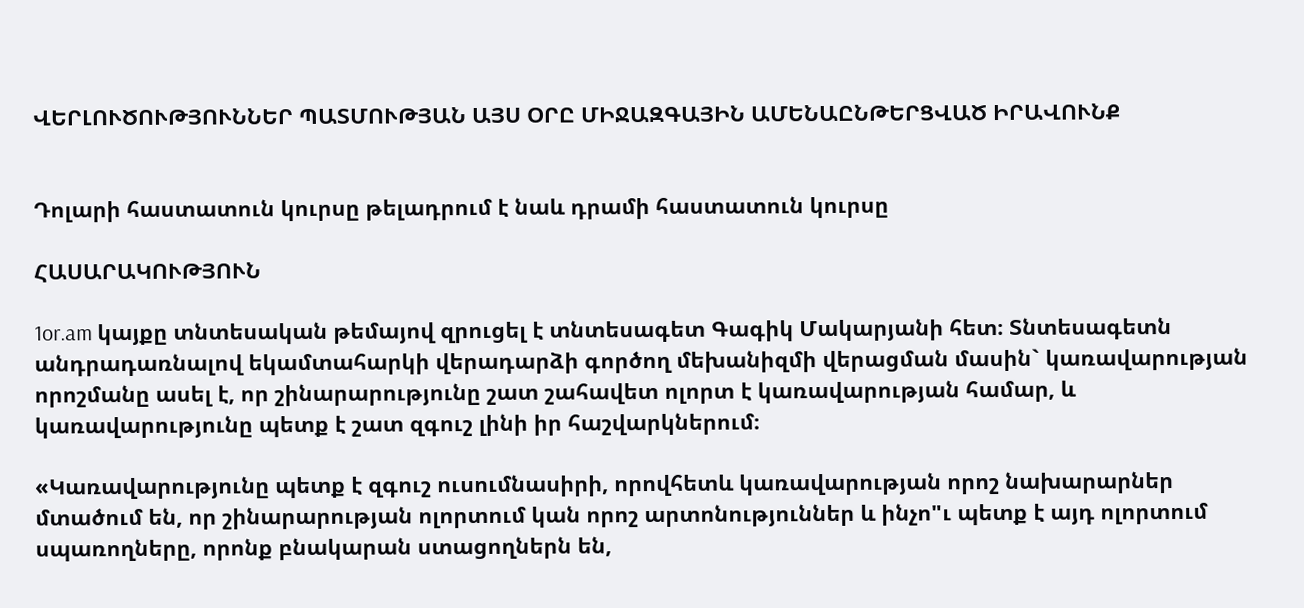ՎԵՐԼՈՒԾՈՒԹՅՈՒՆՆԵՐ ՊԱՏՄՈՒԹՅԱՆ ԱՅՍ ՕՐԸ ՄԻՋԱԶԳԱՅԻՆ ԱՄԵՆԱԸՆԹԵՐՑՎԱԾ ԻՐԱՎՈՒՆՔ


Դոլարի հաստատուն կուրսը թելադրում է նաև դրամի հաստատուն կուրսը

ՀԱՍԱՐԱԿՈՒԹՅՈՒՆ

1or.am կայքը տնտեսական թեմայով զրուցել է տնտեսագետ Գագիկ Մակարյանի հետ։ Տնտեսագետն անդրադառնալով եկամտահարկի վերադարձի գործող մեխանիզմի վերացման մասին` կառավարության որոշմանը ասել է, որ շինարարությունը շատ շահավետ ոլորտ է կառավարության համար, և կառավարությունը պետք է շատ զգուշ լինի իր հաշվարկներում։

«Կառավարությունը պետք է զգուշ ուսումնասիրի, որովհետև կառավարության որոշ նախարարներ մտածում են, որ շինարարության ոլորտում կան որոշ արտոնություններ և ինչո"ւ պետք է այդ ոլորտում սպառողները, որոնք բնակարան ստացողներն են,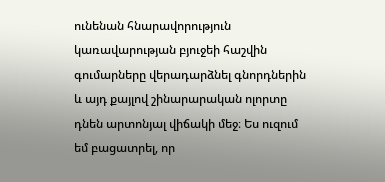ունենան հնարավորություն կառավարության բյուջեի հաշվին գումարները վերադարձնել գնորդներին և այդ քայլով շինարարական ոլորտը դնեն արտոնյալ վիճակի մեջ։ Ես ուզում եմ բացատրել, որ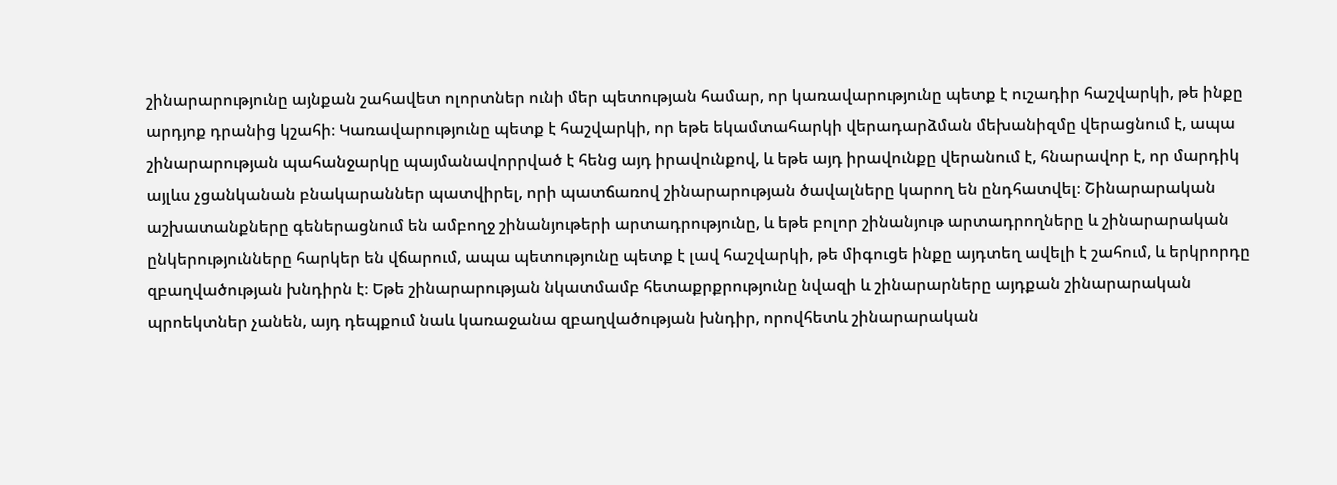շինարարությունը այնքան շահավետ ոլորտներ ունի մեր պետության համար, որ կառավարությունը պետք է ուշադիր հաշվարկի, թե ինքը արդյոք դրանից կշահի։ Կառավարությունը պետք է հաշվարկի, որ եթե եկամտահարկի վերադարձման մեխանիզմը վերացնում է, ապա շինարարության պահանջարկը պայմանավորրված է հենց այդ իրավունքով, և եթե այդ իրավունքը վերանում է, հնարավոր է, որ մարդիկ այլևս չցանկանան բնակարաններ պատվիրել, որի պատճառով շինարարության ծավալները կարող են ընդհատվել։ Շինարարական աշխատանքները գեներացնում են ամբողջ շինանյութերի արտադրությունը, և եթե բոլոր շինանյութ արտադրողները և շինարարական ընկերությունները հարկեր են վճարում, ապա պետությունը պետք է լավ հաշվարկի, թե միգուցե ինքը այդտեղ ավելի է շահում, և երկրորդը զբաղվածության խնդիրն է։ Եթե շինարարության նկատմամբ հետաքրքրությունը նվազի և շինարարները այդքան շինարարական պրոեկտներ չանեն, այդ դեպքում նաև կառաջանա զբաղվածության խնդիր, որովհետև շինարարական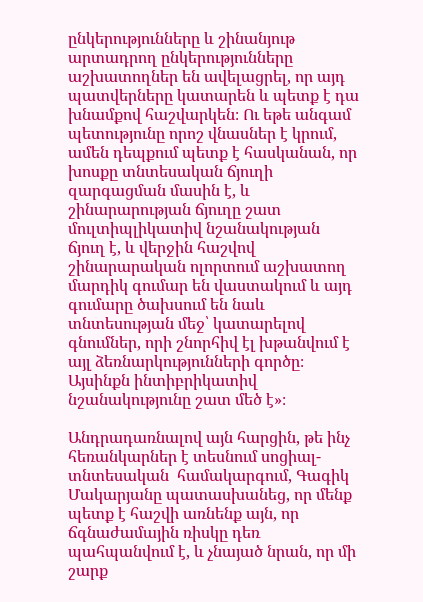ընկերությունները և շինանյութ արտադրող ընկերությունները աշխատողներ են ավելացրել, որ այդ պատվերները կատարեն և պետք է դա խնամքով հաշվարկեն։ Ու եթե անգամ պետությունը որոշ վնասներ է կրում, ամեն դեպքում պետք է հասկանան, որ խոսքը տնտեսական ճյուղի զարգացման մասին է, և շինարարության ճյուղը շատ մուլտիպլիկատիվ նշանակության ճյուղ է, և վերջին հաշվով շինարարական ոլորտում աշխատող մարդիկ գումար են վաստակում և այդ գումարը ծախսում են նաև տնտեսության մեջ՝ կատարելով գնումներ, որի շնորհիվ էլ խթանվում է այլ ձեռնարկությունների գործը։ Այսինքն ինտիբրիկատիվ նշանակությունը շատ մեծ է»։

Անդրադառնալով այն հարցին, թե ինչ հեռանկարներ է տեսնում սոցիալ-տնտեսական  համակարգում, Գագիկ Մակարյանը պատասխանեց, որ մենք պետք է հաշվի առնենք այն, որ ճգնաժամային ռիսկը դեռ պահպանվում է, և չնայած նրան, որ մի շարք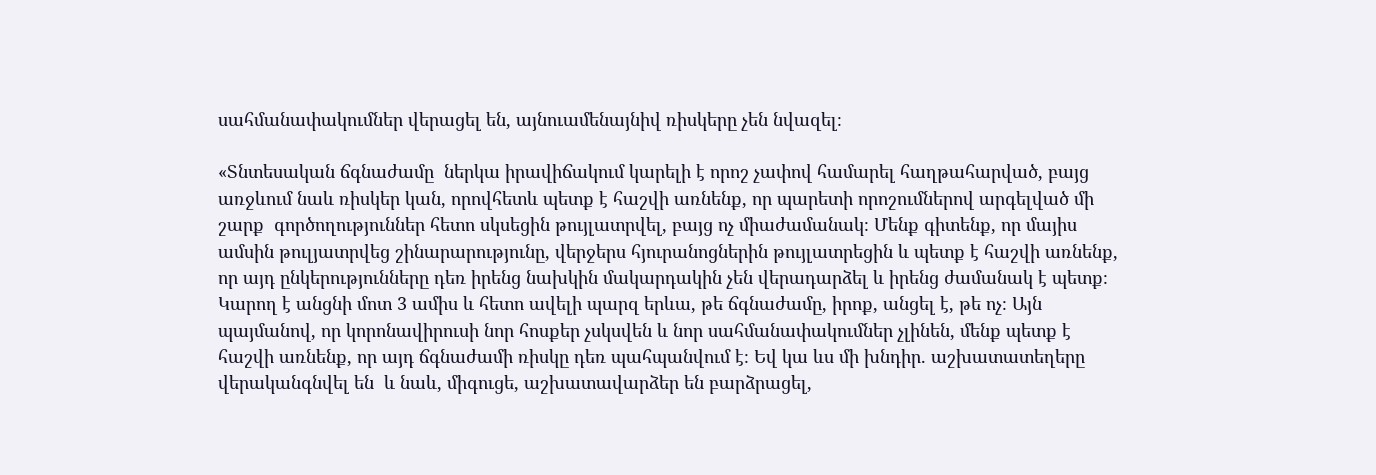սահմանափակումներ վերացել են, այնուամենայնիվ ռիսկերը չեն նվազել։

«Տնտեսական ճգնաժամը  ներկա իրավիճակում կարելի է որոշ չափով համարել հաղթահարված, բայց առջևում նաև ռիսկեր կան, որովհետև պետք է հաշվի առնենք, որ պարետի որոշումներով արգելված մի շարք  գործողություններ հետո սկսեցին թույլատրվել, բայց ոչ միաժամանակ։ Մենք գիտենք, որ մայիս ամսին թուլյատրվեց շինարարությունը, վերջերս հյուրանոցներին թույլատրեցին և պետք է հաշվի առնենք, որ այդ ընկերությունները դեռ իրենց նախկին մակարդակին չեն վերադարձել և իրենց ժամանակ է պետք։ Կարող է անցնի մոտ 3 ամիս և հետո ավելի պարզ երևա, թե ճգնաժամը, իրոք, անցել է, թե ոչ։ Այն պայմանով, որ կորոնավիրուսի նոր հոսքեր չսկսվեն և նոր սահմանափակումներ չլինեն, մենք պետք է հաշվի առնենք, որ այդ ճգնաժամի ռիսկը դեռ պահպանվում է։ Եվ կա ևս մի խնդիր. աշխատատեղերը վերականգնվել են  և նաև, միգուցե, աշխատավարձեր են բարձրացել,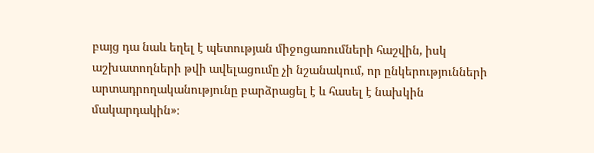բայց դա նաև եղել է պետության միջոցառումների հաշվին, իսկ աշխատողների թվի ավելացումը չի նշանակում, որ ընկերությունների արտադրողականությունը բարձրացել է և հասել է նախկին մակարդակին»։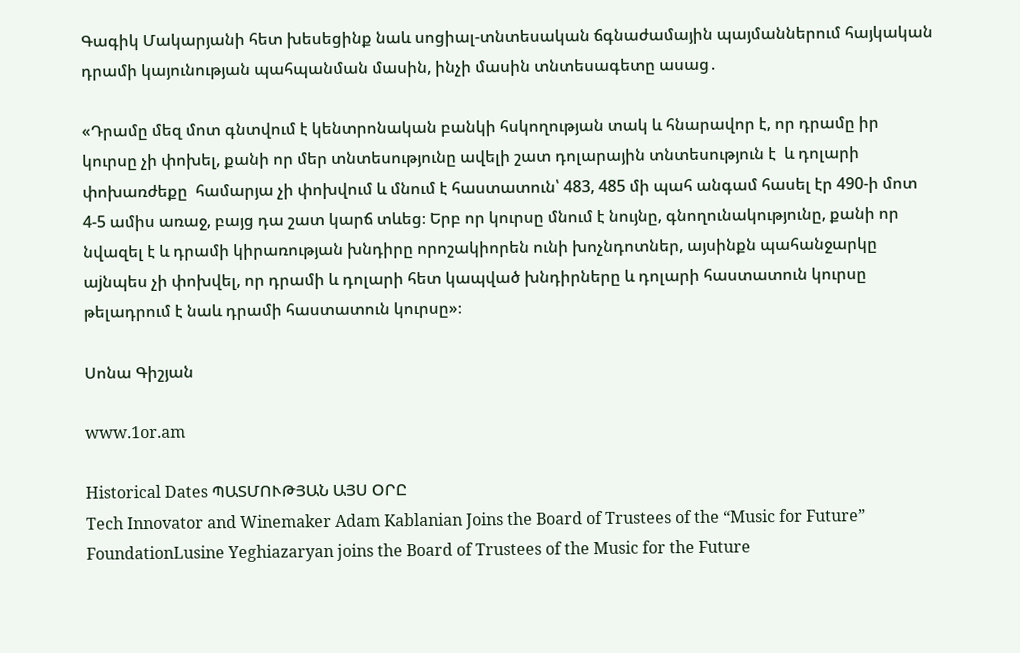Գագիկ Մակարյանի հետ խեսեցինք նաև սոցիալ-տնտեսական ճգնաժամային պայմաններում հայկական դրամի կայունության պահպանման մասին, ինչի մասին տնտեսագետը ասաց․

«Դրամը մեզ մոտ գնտվում է կենտրոնական բանկի հսկողության տակ և հնարավոր է, որ դրամը իր կուրսը չի փոխել, քանի որ մեր տնտեսությունը ավելի շատ դոլարային տնտեսություն է  և դոլարի փոխառժեքը  համարյա չի փոխվում և մնում է հաստատուն՝ 483, 485 մի պահ անգամ հասել էր 490-ի մոտ 4-5 ամիս առաջ, բայց դա շատ կարճ տևեց։ Երբ որ կուրսը մնում է նույնը, գնողունակությունը, քանի որ նվազել է և դրամի կիրառության խնդիրը որոշակիորեն ունի խոչնդոտներ, այսինքն պահանջարկը աjնպես չի փոխվել, որ դրամի և դոլարի հետ կապված խնդիրները և դոլարի հաստատուն կուրսը թելադրում է նաև դրամի հաստատուն կուրսը»։

Սոնա Գիշյան

www.1or.am

Historical Dates ՊԱՏՄՈՒԹՅԱՆ ԱՅՍ ՕՐԸ
Tech Innovator and Winemaker Adam Kablanian Joins the Board of Trustees of the “Music for Future” FoundationLusine Yeghiazaryan joins the Board of Trustees of the Music for the Future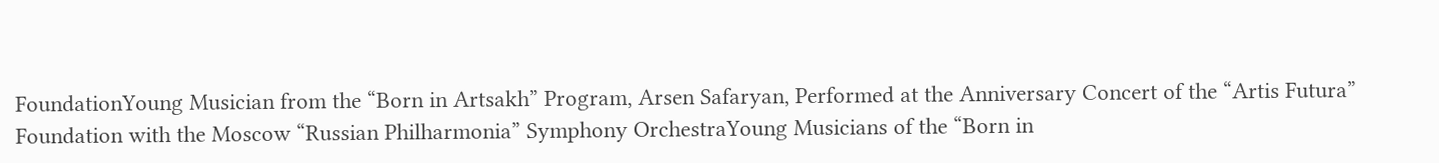FoundationYoung Musician from the “Born in Artsakh” Program, Arsen Safaryan, Performed at the Anniversary Concert of the “Artis Futura” Foundation with the Moscow “Russian Philharmonia” Symphony OrchestraYoung Musicians of the “Born in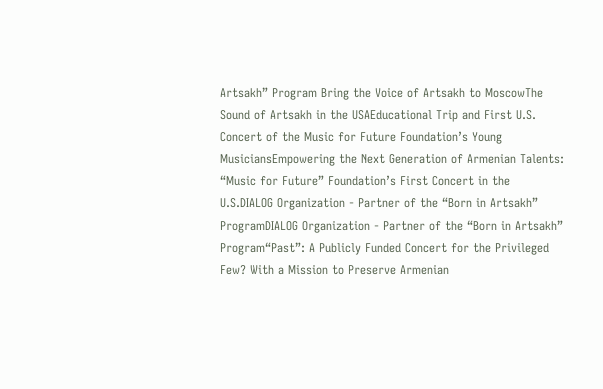Artsakh” Program Bring the Voice of Artsakh to MoscowThe Sound of Artsakh in the USAEducational Trip and First U.S. Concert of the Music for Future Foundation’s Young MusiciansEmpowering the Next Generation of Armenian Talents: “Music for Future” Foundation’s First Concert in the U.S.DIALOG Organization - Partner of the “Born in Artsakh” ProgramDIALOG Organization - Partner of the “Born in Artsakh” Program“Past”: A Publicly Funded Concert for the Privileged Few? With a Mission to Preserve Armenian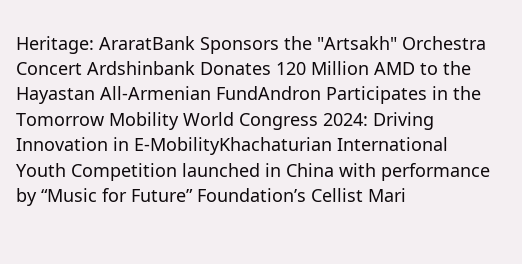Heritage: AraratBank Sponsors the "Artsakh" Orchestra Concert Ardshinbank Donates 120 Million AMD to the Hayastan All-Armenian FundAndron Participates in the Tomorrow Mobility World Congress 2024: Driving Innovation in E-MobilityKhachaturian International Youth Competition launched in China with performance by “Music for Future” Foundation’s Cellist Mari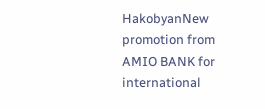HakobyanNew promotion from AMIO BANK for international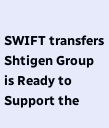SWIFT transfers Shtigen Group is Ready to Support the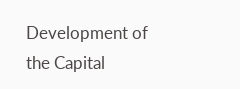Development of the Capital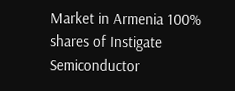Market in Armenia 100% shares of Instigate Semiconductor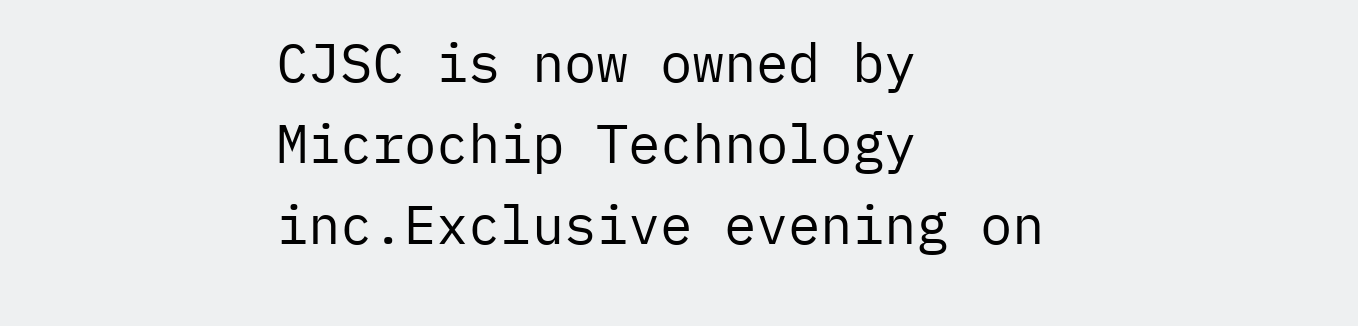CJSC is now owned by Microchip Technology inc.Exclusive evening on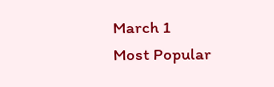March 1
Most Popular